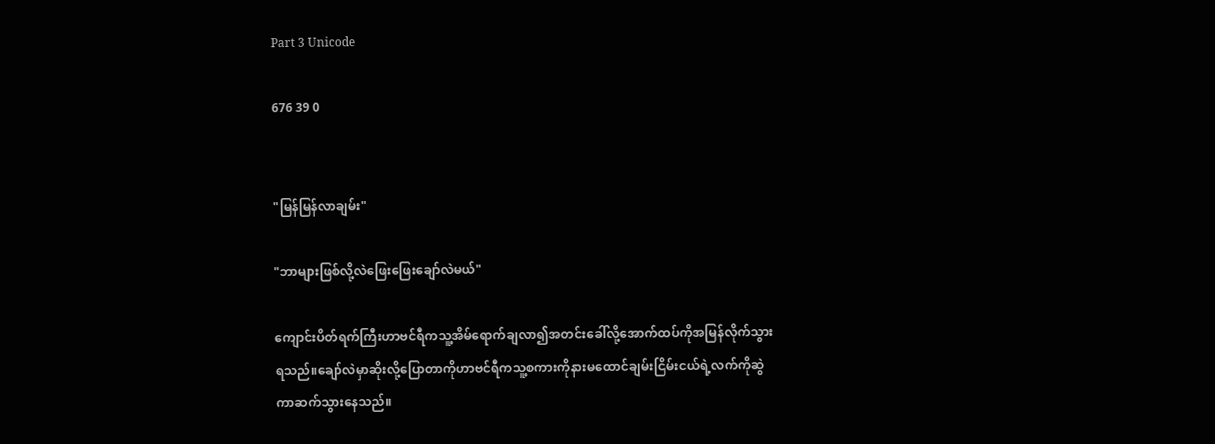Part 3 Unicode

676 39 0


"မြန်မြန်လာချမ်း"

"ဘာများဖြစ်လို့လဲဖြေးဖြေးချော်လဲမယ်"

ကျောင်းပိတ်ရက်ကြီးဟာဗင်ရီကသူ့အိမ်ရောက်ချလာ၍အတင်းခေါ်လို့အောက်ထပ်ကိုအမြန်လိုက်သွားရသည်။ချော်လဲမှာဆိုးလို့ပြောတာကိုဟာဗင်ရီကသူ့စကားကိုနားမထောင်ချမ်းငြိမ်းငယ်ရဲ့လက်ကိုဆွဲကာဆက်သွားနေသည်။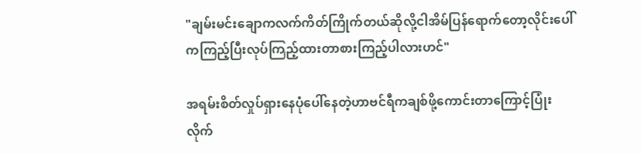"ချမ်းမင်းချောကလက်ကိတ်ကြိုက်တယ်ဆိုလို့ငါအိမ်ပြန်ရောက်တော့လိုင်းပေါ်ကကြည့်ပြီးလုပ်ကြည့်ထားတာစားကြည့်ပါလားဟင်"

အရမ်းစိတ်လှုပ်ရှားနေပုံပေါ်နေတဲ့ဟာဗင်ရီကချစ်ဖို့ကောင်းတာကြောင့်ပြုံးလိုက်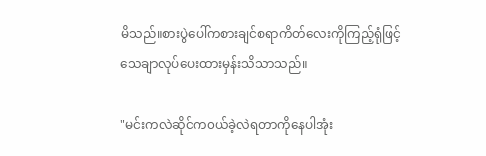မိသည်။စားပွဲပေါ်ကစားချင်စရာကိတ်လေးကိုကြည့်ရုံဖြင့်သေချာလုပ်ပေးထားမှန်းသိသာသည်။

"မင်းကလဲဆိုင်က၀ယ်ခဲ့လဲရတာကိုနေပါအုံး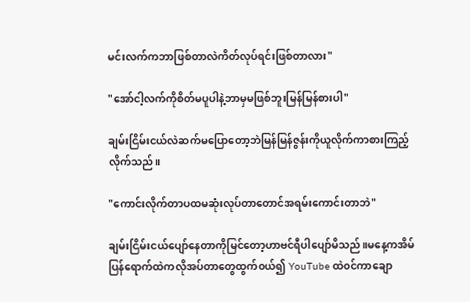မင်းလက်ကဘာဖြစ်တာလဲကိတ်လုပ်ရင်းဖြစ်တာလား"

"အော်ငါ့လက်ကိုစိတ်မပူပါနဲ့ဘာမှမဖြစ်ဘူးမြန်မြန်စားပါ"

ချမ်းငြိမ်းငယ်လဲဆက်မပြောတော့ဘဲမြန်မြန်ဇွန်းကိုယူလိုက်ကာစားကြည့်လိုက်သည်။

"ကောင်းလိုက်တာပထမဆုံးလုပ်တာတောင်အရမ်းကောင်းတာဘဲ"

ချမ်းငြိမ်းငယ်ပျော်နေတာကိုမြင်တော့ဟာဗင်ရီပါပျော်မိသည်။မနေ့ကအိမ်ပြန်ရောက်ထဲကလိုအပ်တာတွေထွက်၀ယ်၍ YouTube ထဲ၀င်ကာချော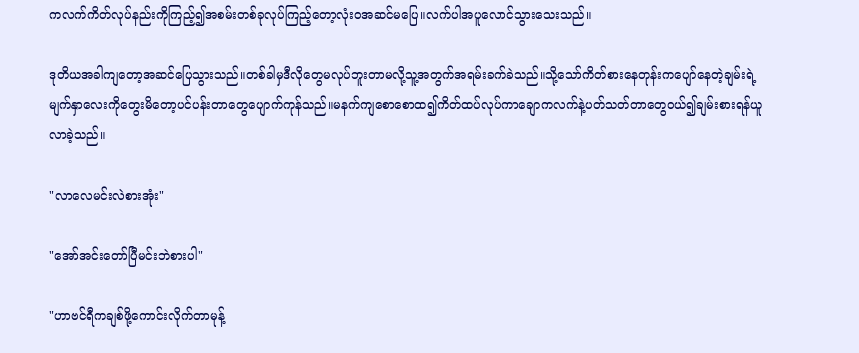ကလက်ကိတ်လုပ်နည်းကိုကြည့်၍အစမ်းတစ်ခုလုပ်ကြည့်တော့လုံး၀အဆင်မပြေ။လက်ပါအပူလောင်သွားသေးသည်။

ဒုတိယအခါကျတော့အဆင်ပြေသွားသည်။တစ်ခါမှဒီလိုတွေမလုပ်ဘူးတာမလို့သူ့အတွက်အရမ်းခက်ခဲသည်။သို့သော်ကိတ်စားနေတုန်းကပျော်နေတဲ့ချမ်းရဲ့မျက်နှာလေးကိုတွေးမိတော့ပင်ပန်းတာတွေပျောက်ကုန်သည်။မနက်ကျစောစောထ၍ကိတ်ထပ်လုပ်ကာချောကလက်နဲ့ပတ်သတ်တာတွေဝယ်၍ချမ်းစားရန်ယူလာခဲ့သည်။

"လာလေမင်းလဲစားအုံး"

"အော်အင်းတော်ပြီမင်းဘဲစားပါ"

"ဟာဗင်ရီကချစ်ဖို့ကောင်းလိုက်တာမုန့်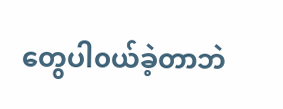တွေပါ၀ယ်ခဲ့တာဘဲ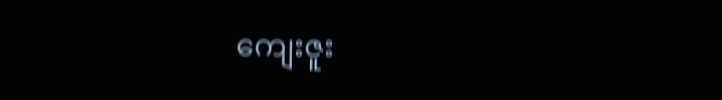ကျေးဇူး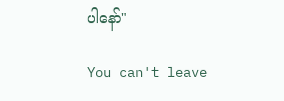ပါနော်"

You can't leave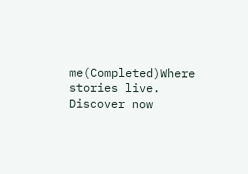me(Completed)Where stories live. Discover now